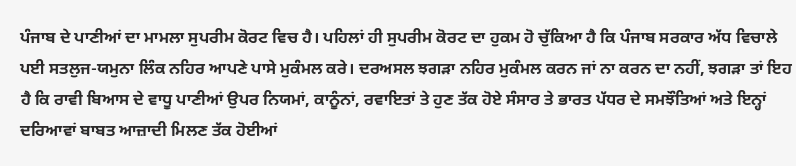ਪੰਜਾਬ ਦੇ ਪਾਣੀਆਂ ਦਾ ਮਾਮਲਾ ਸੁਪਰੀਮ ਕੋਰਟ ਵਿਚ ਹੈ। ਪਹਿਲਾਂ ਹੀ ਸੁਪਰੀਮ ਕੋਰਟ ਦਾ ਹੁਕਮ ਹੋ ਚੁੱਕਿਆ ਹੈ ਕਿ ਪੰਜਾਬ ਸਰਕਾਰ ਅੱਧ ਵਿਚਾਲੇ ਪਈ ਸਤਲੁਜ-ਯਮੁਨਾ ਲਿੰਕ ਨਹਿਰ ਆਪਣੇ ਪਾਸੇ ਮੁਕੰਮਲ ਕਰੇ। ਦਰਅਸਲ ਝਗੜਾ ਨਹਿਰ ਮੁਕੰਮਲ ਕਰਨ ਜਾਂ ਨਾ ਕਰਨ ਦਾ ਨਹੀਂ, ਝਗੜਾ ਤਾਂ ਇਹ ਹੈ ਕਿ ਰਾਵੀ ਬਿਆਸ ਦੇ ਵਾਧੂ ਪਾਣੀਆਂ ਉਪਰ ਨਿਯਮਾਂ, ਕਾਨੂੰਨਾਂ, ਰਵਾਇਤਾਂ ਤੇ ਹੁਣ ਤੱਕ ਹੋਏ ਸੰਸਾਰ ਤੇ ਭਾਰਤ ਪੱਧਰ ਦੇ ਸਮਝੌਤਿਆਂ ਅਤੇ ਇਨ੍ਹਾਂ ਦਰਿਆਵਾਂ ਬਾਬਤ ਆਜ਼ਾਦੀ ਮਿਲਣ ਤੱਕ ਹੋਈਆਂ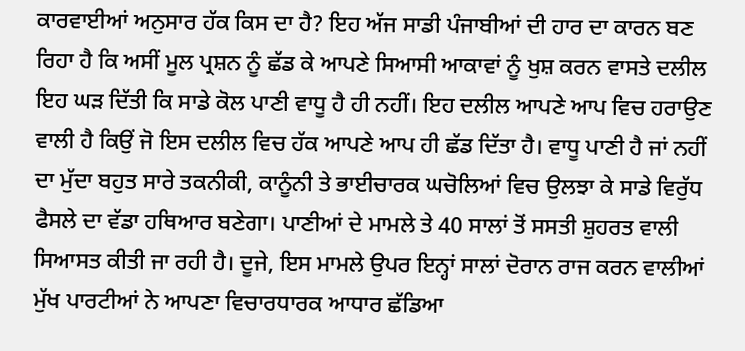ਕਾਰਵਾਈਆਂ ਅਨੁਸਾਰ ਹੱਕ ਕਿਸ ਦਾ ਹੈ? ਇਹ ਅੱਜ ਸਾਡੀ ਪੰਜਾਬੀਆਂ ਦੀ ਹਾਰ ਦਾ ਕਾਰਨ ਬਣ ਰਿਹਾ ਹੈ ਕਿ ਅਸੀਂ ਮੂਲ ਪ੍ਰਸ਼ਨ ਨੂੰ ਛੱਡ ਕੇ ਆਪਣੇ ਸਿਆਸੀ ਆਕਾਵਾਂ ਨੂੰ ਖੁਸ਼ ਕਰਨ ਵਾਸਤੇ ਦਲੀਲ ਇਹ ਘੜ ਦਿੱਤੀ ਕਿ ਸਾਡੇ ਕੋਲ ਪਾਣੀ ਵਾਧੂ ਹੈ ਹੀ ਨਹੀਂ। ਇਹ ਦਲੀਲ ਆਪਣੇ ਆਪ ਵਿਚ ਹਰਾਉਣ ਵਾਲੀ ਹੈ ਕਿਉਂ ਜੋ ਇਸ ਦਲੀਲ ਵਿਚ ਹੱਕ ਆਪਣੇ ਆਪ ਹੀ ਛੱਡ ਦਿੱਤਾ ਹੈ। ਵਾਧੂ ਪਾਣੀ ਹੈ ਜਾਂ ਨਹੀਂ ਦਾ ਮੁੱਦਾ ਬਹੁਤ ਸਾਰੇ ਤਕਨੀਕੀ, ਕਾਨੂੰਨੀ ਤੇ ਭਾਈਚਾਰਕ ਘਚੋਲਿਆਂ ਵਿਚ ਉਲਝਾ ਕੇ ਸਾਡੇ ਵਿਰੁੱਧ ਫੈਸਲੇ ਦਾ ਵੱਡਾ ਹਥਿਆਰ ਬਣੇਗਾ। ਪਾਣੀਆਂ ਦੇ ਮਾਮਲੇ ਤੇ 40 ਸਾਲਾਂ ਤੋਂ ਸਸਤੀ ਸ਼ੁਹਰਤ ਵਾਲੀ ਸਿਆਸਤ ਕੀਤੀ ਜਾ ਰਹੀ ਹੈ। ਦੂਜੇ, ਇਸ ਮਾਮਲੇ ਉਪਰ ਇਨ੍ਹਾਂ ਸਾਲਾਂ ਦੋਰਾਨ ਰਾਜ ਕਰਨ ਵਾਲੀਆਂ ਮੁੱਖ ਪਾਰਟੀਆਂ ਨੇ ਆਪਣਾ ਵਿਚਾਰਧਾਰਕ ਆਧਾਰ ਛੱਡਿਆ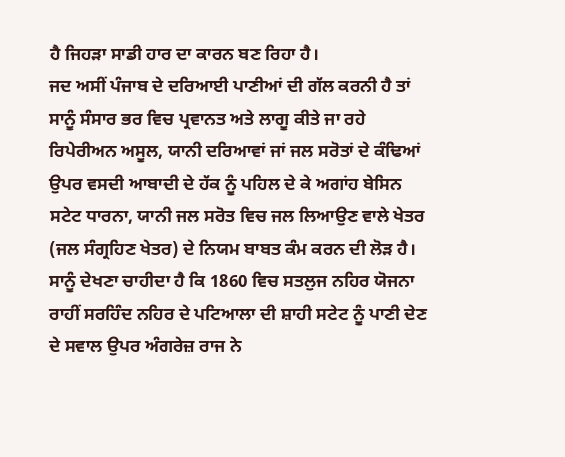ਹੈ ਜਿਹੜਾ ਸਾਡੀ ਹਾਰ ਦਾ ਕਾਰਨ ਬਣ ਰਿਹਾ ਹੈ।
ਜਦ ਅਸੀਂ ਪੰਜਾਬ ਦੇ ਦਰਿਆਈ ਪਾਣੀਆਂ ਦੀ ਗੱਲ ਕਰਨੀ ਹੈ ਤਾਂ ਸਾਨੂੰ ਸੰਸਾਰ ਭਰ ਵਿਚ ਪ੍ਰਵਾਨਤ ਅਤੇ ਲਾਗੂ ਕੀਤੇ ਜਾ ਰਹੇ ਰਿਪੇਰੀਅਨ ਅਸੂਲ, ਯਾਨੀ ਦਰਿਆਵਾਂ ਜਾਂ ਜਲ ਸਰੋਤਾਂ ਦੇ ਕੰਢਿਆਂ ਉਪਰ ਵਸਦੀ ਆਬਾਦੀ ਦੇ ਹੱਕ ਨੂੰ ਪਹਿਲ ਦੇ ਕੇ ਅਗਾਂਹ ਬੇਸਿਨ ਸਟੇਟ ਧਾਰਨਾ, ਯਾਨੀ ਜਲ ਸਰੋਤ ਵਿਚ ਜਲ ਲਿਆਉਣ ਵਾਲੇ ਖੇਤਰ (ਜਲ ਸੰਗ੍ਰਹਿਣ ਖੇਤਰ) ਦੇ ਨਿਯਮ ਬਾਬਤ ਕੰਮ ਕਰਨ ਦੀ ਲੋੜ ਹੈ। ਸਾਨੂੰ ਦੇਖਣਾ ਚਾਹੀਦਾ ਹੈ ਕਿ 1860 ਵਿਚ ਸਤਲੁਜ ਨਹਿਰ ਯੋਜਨਾ ਰਾਹੀਂ ਸਰਹਿੰਦ ਨਹਿਰ ਦੇ ਪਟਿਆਲਾ ਦੀ ਸ਼ਾਹੀ ਸਟੇਟ ਨੂੰ ਪਾਣੀ ਦੇਣ ਦੇ ਸਵਾਲ ਉਪਰ ਅੰਗਰੇਜ਼ ਰਾਜ ਨੇ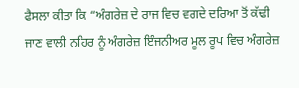ਫੈਸਲਾ ਕੀਤਾ ਕਿ “ਅੰਗਰੇਜ਼ ਦੇ ਰਾਜ ਵਿਚ ਵਗਦੇ ਦਰਿਆ ਤੋਂ ਕੱਢੀ ਜਾਣ ਵਾਲੀ ਨਹਿਰ ਨੂੰ ਅੰਗਰੇਜ਼ ਇੰਜਨੀਅਰ ਮੂਲ ਰੂਪ ਵਿਚ ਅੰਗਰੇਜ਼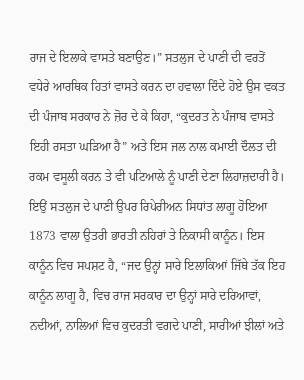ਰਾਜ ਦੇ ਇਲਾਕੇ ਵਾਸਤੇ ਬਣਾਉਣ।” ਸਤਲੁਜ ਦੇ ਪਾਣੀ ਦੀ ਵਰਤੋਂ ਵਧੇਰੇ ਆਰਥਿਕ ਹਿਤਾਂ ਵਾਸਤੇ ਕਰਨ ਦਾ ਹਵਾਲਾ ਦਿੰਦੇ ਹੋਏ ਉਸ ਵਕਤ ਦੀ ਪੰਜਾਬ ਸਰਕਾਰ ਨੇ ਜ਼ੋਰ ਦੇ ਕੇ ਕਿਹਾ, “ਕੁਦਰਤ ਨੇ ਪੰਜਾਬ ਵਾਸਤੇ ਇਹੀ ਰਸਤਾ ਘੜਿਆ ਹੈ” ਅਤੇ ਇਸ ਜਲ ਨਾਲ ਕਮਾਈ ਦੌਲਤ ਦੀ ਰਕਮ ਵਸੂਲੀ ਕਰਨ ਤੇ ਵੀ ਪਟਿਆਲੇ ਨੂੰ ਪਾਣੀ ਦੇਣਾ ਲਿਹਾਜ਼ਦਾਰੀ ਹੈ। ਇਉਂ ਸਤਲੁਜ ਦੇ ਪਾਣੀ ਉਪਰ ਰਿਪੇਰੀਅਨ ਸਿਧਾਂਤ ਲਾਗੂ ਹੋਇਆ 1873 ਵਾਲਾ ਉਤਰੀ ਭਾਰਤੀ ਨਹਿਰਾਂ ਤੇ ਨਿਕਾਸੀ ਕਾਨੂੰਨ। ਇਸ ਕਾਨੂੰਨ ਵਿਚ ਸਪਸ਼ਟ ਹੈ, “ਜਦ ਉਨ੍ਹਾਂ ਸਾਰੇ ਇਲਾਕਿਆਂ ਜਿੱਥੇ ਤੱਕ ਇਹ ਕਾਨੂੰਨ ਲਾਗੂ ਹੈ, ਵਿਚ ਰਾਜ ਸਰਕਾਰ ਦਾ ਉਨ੍ਹਾਂ ਸਾਰੇ ਦਰਿਆਵਾਂ, ਨਦੀਆਂ, ਨਾਲਿਆਂ ਵਿਚ ਕੁਦਰਤੀ ਵਗਦੇ ਪਾਣੀ, ਸਾਰੀਆਂ ਝੀਲਾਂ ਅਤੇ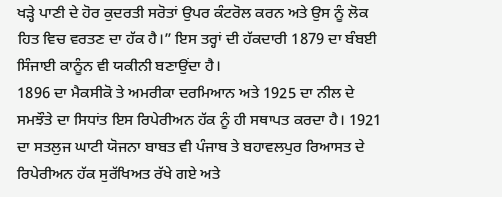ਖੜ੍ਹੇ ਪਾਣੀ ਦੇ ਹੋਰ ਕੁਦਰਤੀ ਸਰੋਤਾਂ ਉਪਰ ਕੰਟਰੋਲ ਕਰਨ ਅਤੇ ਉਸ ਨੂੰ ਲੋਕ ਹਿਤ ਵਿਚ ਵਰਤਣ ਦਾ ਹੱਕ ਹੈ।” ਇਸ ਤਰ੍ਹਾਂ ਦੀ ਹੱਕਦਾਰੀ 1879 ਦਾ ਬੰਬਈ ਸਿੰਜਾਈ ਕਾਨੂੰਨ ਵੀ ਯਕੀਨੀ ਬਣਾਉਂਦਾ ਹੈ।
1896 ਦਾ ਮੈਕਸੀਕੋ ਤੇ ਅਮਰੀਕਾ ਦਰਮਿਆਨ ਅਤੇ 1925 ਦਾ ਨੀਲ ਦੇ ਸਮਝੌਤੇ ਦਾ ਸਿਧਾਂਤ ਇਸ ਰਿਪੇਰੀਅਨ ਹੱਕ ਨੂੰ ਹੀ ਸਥਾਪਤ ਕਰਦਾ ਹੈ। 1921 ਦਾ ਸਤਲੁਜ ਘਾਟੀ ਯੋਜਨਾ ਬਾਬਤ ਵੀ ਪੰਜਾਬ ਤੇ ਬਹਾਵਲਪੁਰ ਰਿਆਸਤ ਦੇ ਰਿਪੇਰੀਅਨ ਹੱਕ ਸੁਰੱਖਿਅਤ ਰੱਖੇ ਗਏ ਅਤੇ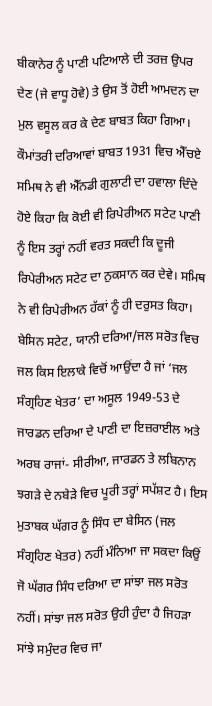ਬੀਕਾਨੇਰ ਨੂੰ ਪਾਣੀ ਪਟਿਆਲੇ ਦੀ ਤਰਜ਼ ਉਪਰ ਦੇਣ (ਜੇ ਵਾਧੂ ਹੋਵੇ) ਤੇ ਉਸ ਤੋਂ ਹੋਈ ਆਮਦਨ ਦਾ ਮੁਲ ਵਸੂਲ ਕਰ ਕੇ ਦੇਣ ਬਾਬਤ ਕਿਹਾ ਗਿਆ। ਕੌਮਾਂਤਰੀ ਦਰਿਆਵਾਂ ਬਾਬਤ 1931 ਵਿਚ ਐੱਚਏ ਸਮਿਥ ਨੇ ਵੀ ਐੱਨਡੀ ਗੁਲਾਟੀ ਦਾ ਹਵਾਲਾ ਦਿੰਦੇ ਹੋਏ ਕਿਹਾ ਕਿ ਕੋਈ ਵੀ ਰਿਪੇਰੀਅਨ ਸਟੇਟ ਪਾਣੀ ਨੂੰ ਇਸ ਤਰ੍ਹਾਂ ਨਹੀਂ ਵਰਤ ਸਕਦੀ ਕਿ ਦੂਜੀ ਰਿਪੇਰੀਅਨ ਸਟੇਟ ਦਾ ਨੁਕਸਾਨ ਕਰ ਦੇਵੇ। ਸਮਿਥ ਨੇ ਵੀ ਰਿਪੇਰੀਅਨ ਹੱਕਾਂ ਨੂੰ ਹੀ ਦਰੁਸਤ ਕਿਹਾ।
ਬੇਸਿਨ ਸਟੇਟ, ਯਾਨੀ ਦਰਿਆ/ਜਲ ਸਰੋਤ ਵਿਚ ਜਲ ਕਿਸ ਇਲਾਕੇ ਵਿਚੋਂ ਆਉਂਦਾ ਹੈ ਜਾਂ ‘ਜਲ ਸੰਗ੍ਰਹਿਣ ਖੇਤਰ’ ਦਾ ਅਸੂਲ 1949-53 ਦੇ ਜਾਰਡਨ ਦਰਿਆ ਦੇ ਪਾਣੀ ਦਾ ਇਜ਼ਰਾਈਲ ਅਤੇ ਅਰਬ ਰਾਜਾਂ- ਸੀਰੀਆ, ਜਾਰਡਨ ਤੇ ਲਬਿਨਾਨ ਝਗੜੇ ਦੇ ਨਬੇੜੇ ਵਿਚ ਪੂਰੀ ਤਰ੍ਹਾਂ ਸਪੱਸ਼ਟ ਹੈ। ਇਸ ਮੁਤਾਬਕ ਘੱਗਰ ਨੂੰ ਸਿੰਧ ਦਾ ਬੇਸਿਨ (ਜਲ ਸੰਗ੍ਰਹਿਣ ਖੇਤਰ) ਨਹੀਂ ਮੰਨਿਆ ਜਾ ਸਕਦਾ ਕਿਉਂ ਜੋ ਘੱਗਰ ਸਿੰਧ ਦਰਿਆ ਦਾ ਸਾਂਝਾ ਜਲ ਸਰੋਤ ਨਹੀਂ। ਸਾਂਝਾ ਜਲ ਸਰੋਤ ਉਹੀ ਹੁੰਦਾ ਹੈ ਜਿਹੜਾ ਸਾਂਝੇ ਸਮੁੰਦਰ ਵਿਚ ਜਾ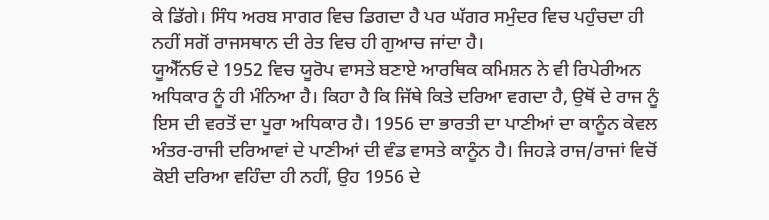ਕੇ ਡਿੱਗੇ। ਸਿੰਧ ਅਰਬ ਸਾਗਰ ਵਿਚ ਡਿਗਦਾ ਹੈ ਪਰ ਘੱਗਰ ਸਮੁੰਦਰ ਵਿਚ ਪਹੁੰਚਦਾ ਹੀ ਨਹੀਂ ਸਗੋਂ ਰਾਜਸਥਾਨ ਦੀ ਰੇਤ ਵਿਚ ਹੀ ਗੁਆਚ ਜਾਂਦਾ ਹੈ।
ਯੂਐੱਨਓ ਦੇ 1952 ਵਿਚ ਯੂਰੋਪ ਵਾਸਤੇ ਬਣਾਏ ਆਰਥਿਕ ਕਮਿਸ਼ਨ ਨੇ ਵੀ ਰਿਪੇਰੀਅਨ ਅਧਿਕਾਰ ਨੂੰ ਹੀ ਮੰਨਿਆ ਹੈ। ਕਿਹਾ ਹੈ ਕਿ ਜਿੱਥੇ ਕਿਤੇ ਦਰਿਆ ਵਗਦਾ ਹੈ, ਉਥੋਂ ਦੇ ਰਾਜ ਨੂੰ ਇਸ ਦੀ ਵਰਤੋਂ ਦਾ ਪੂਰਾ ਅਧਿਕਾਰ ਹੈ। 1956 ਦਾ ਭਾਰਤੀ ਦਾ ਪਾਣੀਆਂ ਦਾ ਕਾਨੂੰਨ ਕੇਵਲ ਅੰਤਰ-ਰਾਜੀ ਦਰਿਆਵਾਂ ਦੇ ਪਾਣੀਆਂ ਦੀ ਵੰਡ ਵਾਸਤੇ ਕਾਨੂੰਨ ਹੈ। ਜਿਹੜੇ ਰਾਜ/ਰਾਜਾਂ ਵਿਚੋਂ ਕੋਈ ਦਰਿਆ ਵਹਿੰਦਾ ਹੀ ਨਹੀਂ, ਉਹ 1956 ਦੇ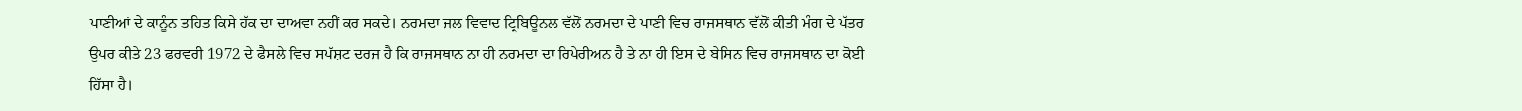ਪਾਣੀਆਂ ਦੇ ਕਾਨੂੰਨ ਤਹਿਤ ਕਿਸੇ ਹੱਕ ਦਾ ਦਾਅਵਾ ਨਹੀਂ ਕਰ ਸਕਦੇ। ਨਰਮਦਾ ਜਲ ਵਿਵਾਦ ਟ੍ਰਿਬਿਊਨਲ ਵੱਲੋਂ ਨਰਮਦਾ ਦੇ ਪਾਣੀ ਵਿਚ ਰਾਜਸਥਾਨ ਵੱਲੋਂ ਕੀਤੀ ਮੰਗ ਦੇ ਪੱਤਰ ਉਪਰ ਕੀਤੇ 23 ਫਰਵਰੀ 1972 ਦੇ ਫੈਸਲੇ ਵਿਚ ਸਪੱਸ਼ਟ ਦਰਜ ਹੈ ਕਿ ਰਾਜਸਥਾਨ ਨਾ ਹੀ ਨਰਮਦਾ ਦਾ ਰਿਪੇਰੀਅਨ ਹੈ ਤੇ ਨਾ ਹੀ ਇਸ ਦੇ ਬੇਸਿਨ ਵਿਚ ਰਾਜਸਥਾਨ ਦਾ ਕੋਈ ਹਿੱਸਾ ਹੈ।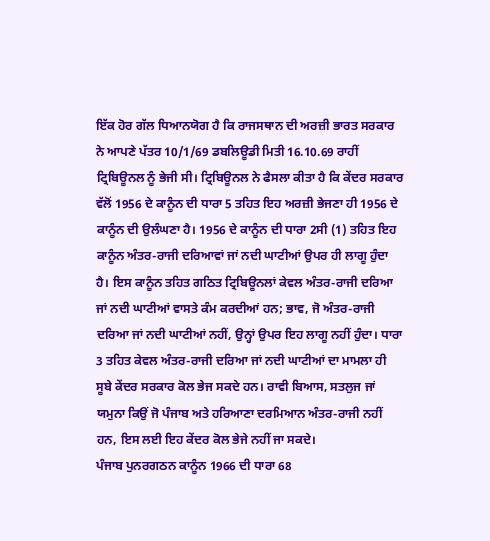ਇੱਕ ਹੋਰ ਗੱਲ ਧਿਆਨਯੋਗ ਹੈ ਕਿ ਰਾਜਸਥਾਨ ਦੀ ਅਰਜ਼ੀ ਭਾਰਤ ਸਰਕਾਰ ਨੇ ਆਪਣੇ ਪੱਤਰ 10/1/69 ਡਬਲਿਊਡੀ ਮਿਤੀ 16.10.69 ਰਾਹੀਂ ਟ੍ਰਿਬਿਊਨਲ ਨੂੰ ਭੇਜੀ ਸੀ। ਟ੍ਰਿਬਿਊਨਲ ਨੇ ਫੈਸਲਾ ਕੀਤਾ ਹੈ ਕਿ ਕੇਂਦਰ ਸਰਕਾਰ ਵੱਲੋਂ 1956 ਦੇ ਕਾਨੂੰਨ ਦੀ ਧਾਰਾ 5 ਤਹਿਤ ਇਹ ਅਰਜ਼ੀ ਭੇਜਣਾ ਹੀ 1956 ਦੇ ਕਾਨੂੰਨ ਦੀ ਉਲੰਘਣਾ ਹੈ। 1956 ਦੇ ਕਾਨੂੰਨ ਦੀ ਧਾਰਾ 2ਸੀ (1) ਤਹਿਤ ਇਹ ਕਾਨੂੰਨ ਅੰਤਰ-ਰਾਜੀ ਦਰਿਆਵਾਂ ਜਾਂ ਨਦੀ ਘਾਟੀਆਂ ਉਪਰ ਹੀ ਲਾਗੂ ਹੁੰਦਾ ਹੈ। ਇਸ ਕਾਨੂੰਨ ਤਹਿਤ ਗਠਿਤ ਟ੍ਰਿਬਿਊਨਲਾਂ ਕੇਵਲ ਅੰਤਰ-ਰਾਜੀ ਦਰਿਆ ਜਾਂ ਨਦੀ ਘਾਟੀਆਂ ਵਾਸਤੇ ਕੰਮ ਕਰਦੀਆਂ ਹਨ; ਭਾਵ, ਜੋ ਅੰਤਰ-ਰਾਜੀ ਦਰਿਆ ਜਾਂ ਨਦੀ ਘਾਟੀਆਂ ਨਹੀਂ, ਉਨ੍ਹਾਂ ਉਪਰ ਇਹ ਲਾਗੂ ਨਹੀਂ ਹੁੰਦਾ। ਧਾਰਾ 3 ਤਹਿਤ ਕੇਵਲ ਅੰਤਰ-ਰਾਜੀ ਦਰਿਆ ਜਾਂ ਨਦੀ ਘਾਟੀਆਂ ਦਾ ਮਾਮਲਾ ਹੀ ਸੂਬੇ ਕੇਂਦਰ ਸਰਕਾਰ ਕੋਲ ਭੇਜ ਸਕਦੇ ਹਨ। ਰਾਵੀ ਬਿਆਸ, ਸਤਲੁਜ ਜਾਂ ਯਮੁਨਾ ਕਿਉਂ ਜੋ ਪੰਜਾਬ ਅਤੇ ਹਰਿਆਣਾ ਦਰਮਿਆਨ ਅੰਤਰ-ਰਾਜੀ ਨਹੀਂ ਹਨ, ਇਸ ਲਈ ਇਹ ਕੇਂਦਰ ਕੋਲ ਭੇਜੇ ਨਹੀਂ ਜਾ ਸਕਦੇ।
ਪੰਜਾਬ ਪੁਨਰਗਠਨ ਕਾਨੂੰਨ 1966 ਦੀ ਧਾਰਾ 68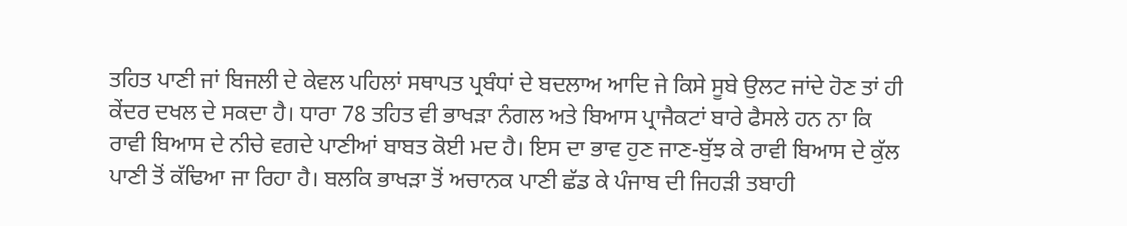ਤਹਿਤ ਪਾਣੀ ਜਾਂ ਬਿਜਲੀ ਦੇ ਕੇਵਲ ਪਹਿਲਾਂ ਸਥਾਪਤ ਪ੍ਰਬੰਧਾਂ ਦੇ ਬਦਲਾਅ ਆਦਿ ਜੇ ਕਿਸੇ ਸੂਬੇ ਉਲਟ ਜਾਂਦੇ ਹੋਣ ਤਾਂ ਹੀ ਕੇਂਦਰ ਦਖਲ ਦੇ ਸਕਦਾ ਹੈ। ਧਾਰਾ 78 ਤਹਿਤ ਵੀ ਭਾਖੜਾ ਨੰਗਲ ਅਤੇ ਬਿਆਸ ਪ੍ਰਾਜੈਕਟਾਂ ਬਾਰੇ ਫੈਸਲੇ ਹਨ ਨਾ ਕਿ ਰਾਵੀ ਬਿਆਸ ਦੇ ਨੀਚੇ ਵਗਦੇ ਪਾਣੀਆਂ ਬਾਬਤ ਕੋਈ ਮਦ ਹੈ। ਇਸ ਦਾ ਭਾਵ ਹੁਣ ਜਾਣ-ਬੁੱਝ ਕੇ ਰਾਵੀ ਬਿਆਸ ਦੇ ਕੁੱਲ ਪਾਣੀ ਤੋਂ ਕੱਢਿਆ ਜਾ ਰਿਹਾ ਹੈ। ਬਲਕਿ ਭਾਖੜਾ ਤੋਂ ਅਚਾਨਕ ਪਾਣੀ ਛੱਡ ਕੇ ਪੰਜਾਬ ਦੀ ਜਿਹੜੀ ਤਬਾਹੀ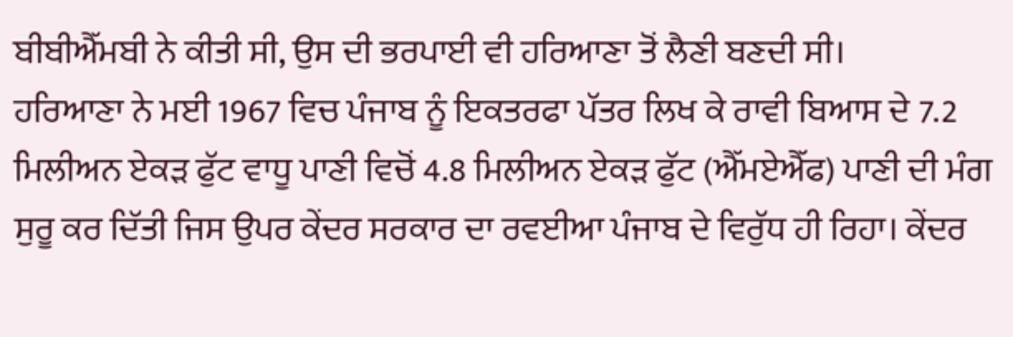ਬੀਬੀਐੱਮਬੀ ਨੇ ਕੀਤੀ ਸੀ, ਉਸ ਦੀ ਭਰਪਾਈ ਵੀ ਹਰਿਆਣਾ ਤੋਂ ਲੈਣੀ ਬਣਦੀ ਸੀ।
ਹਰਿਆਣਾ ਨੇ ਮਈ 1967 ਵਿਚ ਪੰਜਾਬ ਨੂੰ ਇਕਤਰਫਾ ਪੱਤਰ ਲਿਖ ਕੇ ਰਾਵੀ ਬਿਆਸ ਦੇ 7.2 ਮਿਲੀਅਨ ਏਕੜ ਫੁੱਟ ਵਾਧੂ ਪਾਣੀ ਵਿਚੋਂ 4.8 ਮਿਲੀਅਨ ਏਕੜ ਫੁੱਟ (ਐੱਮਏਐੱਫ) ਪਾਣੀ ਦੀ ਮੰਗ ਸੁਰੂ ਕਰ ਦਿੱਤੀ ਜਿਸ ਉਪਰ ਕੇਂਦਰ ਸਰਕਾਰ ਦਾ ਰਵਈਆ ਪੰਜਾਬ ਦੇ ਵਿਰੁੱਧ ਹੀ ਰਿਹਾ। ਕੇਂਦਰ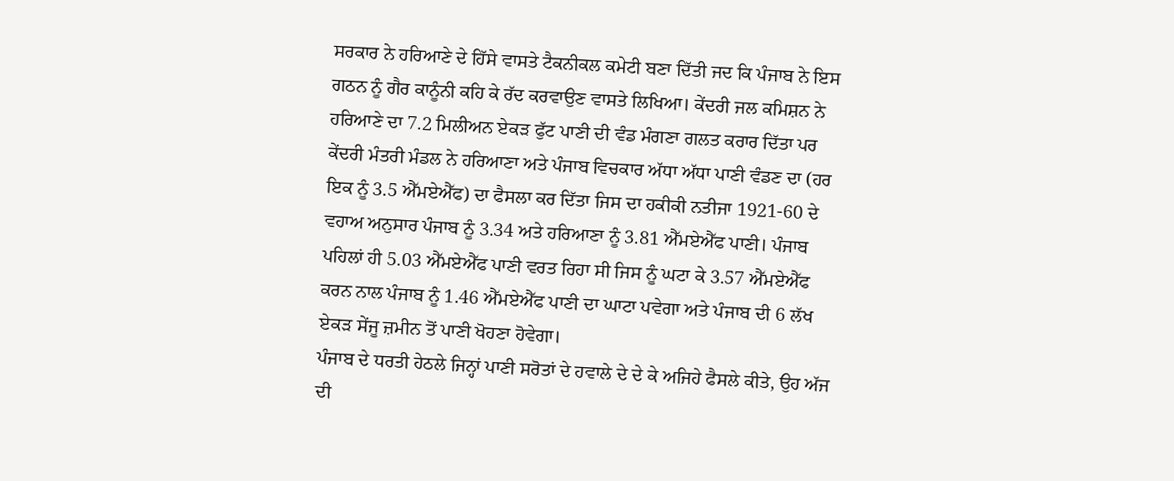ਸਰਕਾਰ ਨੇ ਹਰਿਆਣੇ ਦੇ ਹਿੱਸੇ ਵਾਸਤੇ ਟੈਕਨੀਕਲ ਕਮੇਟੀ ਬਣਾ ਦਿੱਤੀ ਜਦ ਕਿ ਪੰਜਾਬ ਨੇ ਇਸ ਗਠਨ ਨੂੰ ਗੈਰ ਕਾਨੂੰਨੀ ਕਹਿ ਕੇ ਰੱਦ ਕਰਵਾਉਣ ਵਾਸਤੇ ਲਿਖਿਆ। ਕੇਂਦਰੀ ਜਲ ਕਮਿਸ਼ਨ ਨੇ ਹਰਿਆਣੇ ਦਾ 7.2 ਮਿਲੀਅਨ ਏਕੜ ਫੁੱਟ ਪਾਣੀ ਦੀ ਵੰਡ ਮੰਗਣਾ ਗਲਤ ਕਰਾਰ ਦਿੱਤਾ ਪਰ ਕੇਂਦਰੀ ਮੰਤਰੀ ਮੰਡਲ ਨੇ ਹਰਿਆਣਾ ਅਤੇ ਪੰਜਾਬ ਵਿਚਕਾਰ ਅੱਧਾ ਅੱਧਾ ਪਾਣੀ ਵੰਡਣ ਦਾ (ਹਰ ਇਕ ਨੂੰ 3.5 ਐੱਮਏਐੱਫ) ਦਾ ਫੈਸਲਾ ਕਰ ਦਿੱਤਾ ਜਿਸ ਦਾ ਹਕੀਕੀ ਨਤੀਜਾ 1921-60 ਦੇ ਵਹਾਅ ਅਨੁਸਾਰ ਪੰਜਾਬ ਨੂੰ 3.34 ਅਤੇ ਹਰਿਆਣਾ ਨੂੰ 3.81 ਐੱਮਏਐੱਫ ਪਾਣੀ। ਪੰਜਾਬ ਪਹਿਲਾਂ ਹੀ 5.03 ਐੱਮਏਐੱਫ ਪਾਣੀ ਵਰਤ ਰਿਹਾ ਸੀ ਜਿਸ ਨੂੰ ਘਟਾ ਕੇ 3.57 ਐੱਮਏਐੱਫ ਕਰਨ ਨਾਲ ਪੰਜਾਬ ਨੂੰ 1.46 ਐੱਮਏਐੱਫ ਪਾਣੀ ਦਾ ਘਾਟਾ ਪਵੇਗਾ ਅਤੇ ਪੰਜਾਬ ਦੀ 6 ਲੱਖ ਏਕੜ ਸੇਂਜੂ ਜ਼ਮੀਨ ਤੋਂ ਪਾਣੀ ਖੋਹਣਾ ਹੋਵੇਗਾ।
ਪੰਜਾਬ ਦੇ ਧਰਤੀ ਹੇਠਲੇ ਜਿਨ੍ਹਾਂ ਪਾਣੀ ਸਰੋਤਾਂ ਦੇ ਹਵਾਲੇ ਦੇ ਦੇ ਕੇ ਅਜਿਹੇ ਫੈਸਲੇ ਕੀਤੇ, ਉਹ ਅੱਜ ਦੀ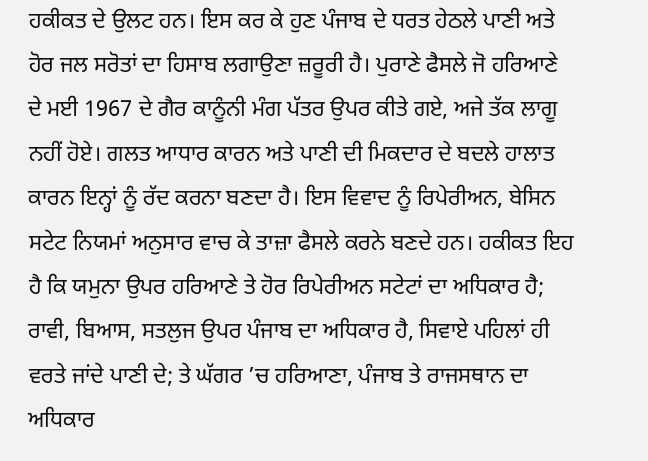ਹਕੀਕਤ ਦੇ ਉਲਟ ਹਨ। ਇਸ ਕਰ ਕੇ ਹੁਣ ਪੰਜਾਬ ਦੇ ਧਰਤ ਹੇਠਲੇ ਪਾਣੀ ਅਤੇ ਹੋਰ ਜਲ ਸਰੋਤਾਂ ਦਾ ਹਿਸਾਬ ਲਗਾਉਣਾ ਜ਼ਰੂਰੀ ਹੈ। ਪੁਰਾਣੇ ਫੈਸਲੇ ਜੋ ਹਰਿਆਣੇ ਦੇ ਮਈ 1967 ਦੇ ਗੈਰ ਕਾਨੂੰਨੀ ਮੰਗ ਪੱਤਰ ਉਪਰ ਕੀਤੇ ਗਏ, ਅਜੇ ਤੱਕ ਲਾਗੂ ਨਹੀਂ ਹੋਏ। ਗਲਤ ਆਧਾਰ ਕਾਰਨ ਅਤੇ ਪਾਣੀ ਦੀ ਮਿਕਦਾਰ ਦੇ ਬਦਲੇ ਹਾਲਾਤ ਕਾਰਨ ਇਨ੍ਹਾਂ ਨੂੰ ਰੱਦ ਕਰਨਾ ਬਣਦਾ ਹੈ। ਇਸ ਵਿਵਾਦ ਨੂੰ ਰਿਪੇਰੀਅਨ, ਬੇਸਿਨ ਸਟੇਟ ਨਿਯਮਾਂ ਅਨੁਸਾਰ ਵਾਚ ਕੇ ਤਾਜ਼ਾ ਫੈਸਲੇ ਕਰਨੇ ਬਣਦੇ ਹਨ। ਹਕੀਕਤ ਇਹ ਹੈ ਕਿ ਯਮੁਨਾ ਉਪਰ ਹਰਿਆਣੇ ਤੇ ਹੋਰ ਰਿਪੇਰੀਅਨ ਸਟੇਟਾਂ ਦਾ ਅਧਿਕਾਰ ਹੈ; ਰਾਵੀ, ਬਿਆਸ, ਸਤਲੁਜ ਉਪਰ ਪੰਜਾਬ ਦਾ ਅਧਿਕਾਰ ਹੈ, ਸਿਵਾਏ ਪਹਿਲਾਂ ਹੀ ਵਰਤੇ ਜਾਂਦੇ ਪਾਣੀ ਦੇ; ਤੇ ਘੱਗਰ ’ਚ ਹਰਿਆਣਾ, ਪੰਜਾਬ ਤੇ ਰਾਜਸਥਾਨ ਦਾ ਅਧਿਕਾਰ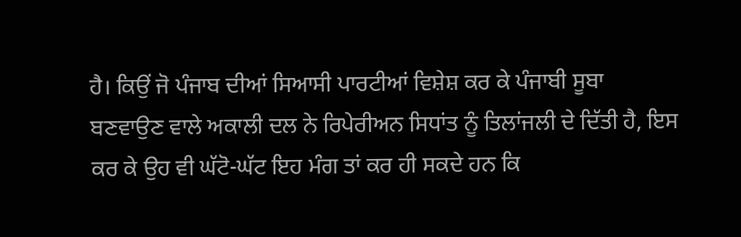ਹੈ। ਕਿਉਂ ਜੋ ਪੰਜਾਬ ਦੀਆਂ ਸਿਆਸੀ ਪਾਰਟੀਆਂ ਵਿਸ਼ੇਸ਼ ਕਰ ਕੇ ਪੰਜਾਬੀ ਸੂਬਾ ਬਣਵਾਉਣ ਵਾਲੇ ਅਕਾਲੀ ਦਲ ਨੇ ਰਿਪੇਰੀਅਨ ਸਿਧਾਂਤ ਨੂੰ ਤਿਲਾਂਜਲੀ ਦੇ ਦਿੱਤੀ ਹੈ, ਇਸ ਕਰ ਕੇ ਉਹ ਵੀ ਘੱਟੋ-ਘੱਟ ਇਹ ਮੰਗ ਤਾਂ ਕਰ ਹੀ ਸਕਦੇ ਹਨ ਕਿ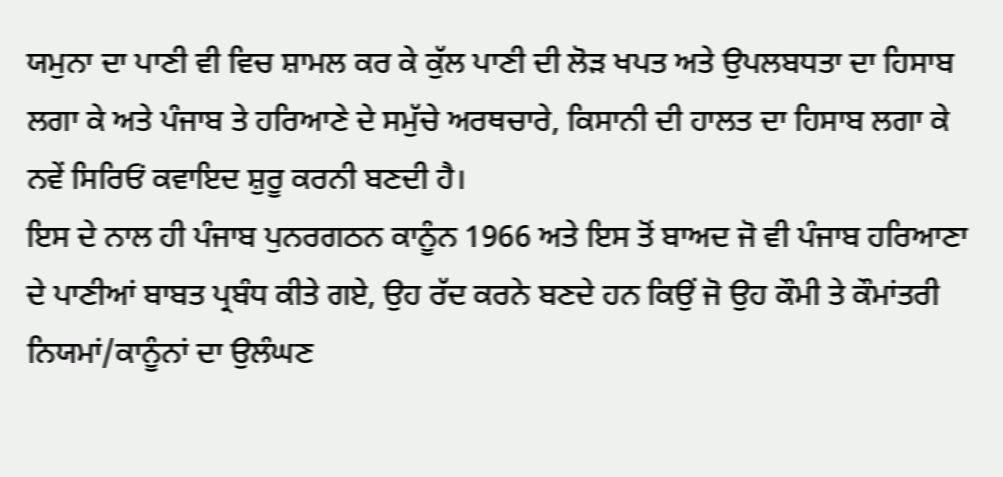ਯਮੁਨਾ ਦਾ ਪਾਣੀ ਵੀ ਵਿਚ ਸ਼ਾਮਲ ਕਰ ਕੇ ਕੁੱਲ ਪਾਣੀ ਦੀ ਲੋੜ ਖਪਤ ਅਤੇ ਉਪਲਬਧਤਾ ਦਾ ਹਿਸਾਬ ਲਗਾ ਕੇ ਅਤੇ ਪੰਜਾਬ ਤੇ ਹਰਿਆਣੇ ਦੇ ਸਮੁੱਚੇ ਅਰਥਚਾਰੇ, ਕਿਸਾਨੀ ਦੀ ਹਾਲਤ ਦਾ ਹਿਸਾਬ ਲਗਾ ਕੇ ਨਵੇਂ ਸਿਰਿਓਂ ਕਵਾਇਦ ਸ਼ੁਰੂ ਕਰਨੀ ਬਣਦੀ ਹੈ।
ਇਸ ਦੇ ਨਾਲ ਹੀ ਪੰਜਾਬ ਪੁਨਰਗਠਨ ਕਾਨੂੰਨ 1966 ਅਤੇ ਇਸ ਤੋਂ ਬਾਅਦ ਜੋ ਵੀ ਪੰਜਾਬ ਹਰਿਆਣਾ ਦੇ ਪਾਣੀਆਂ ਬਾਬਤ ਪ੍ਰਬੰਧ ਕੀਤੇ ਗਏ, ਉਹ ਰੱਦ ਕਰਨੇ ਬਣਦੇ ਹਨ ਕਿਉਂ ਜੋ ਉਹ ਕੌਮੀ ਤੇ ਕੌਮਾਂਤਰੀ ਨਿਯਮਾਂ/ਕਾਨੂੰਨਾਂ ਦਾ ਉਲੰਘਣ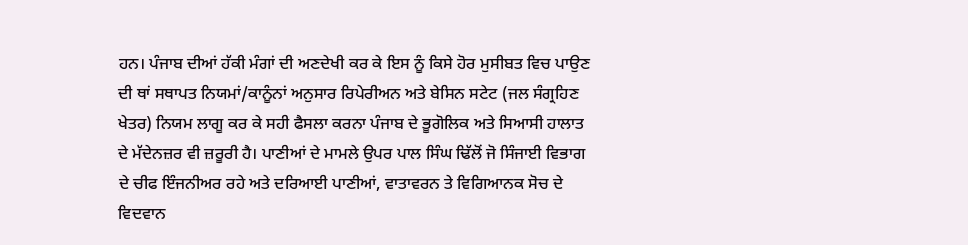ਹਨ। ਪੰਜਾਬ ਦੀਆਂ ਹੱਕੀ ਮੰਗਾਂ ਦੀ ਅਣਦੇਖੀ ਕਰ ਕੇ ਇਸ ਨੂੰ ਕਿਸੇ ਹੋਰ ਮੁਸੀਬਤ ਵਿਚ ਪਾਉਣ ਦੀ ਥਾਂ ਸਥਾਪਤ ਨਿਯਮਾਂ/ਕਾਨੂੰਨਾਂ ਅਨੁਸਾਰ ਰਿਪੇਰੀਅਨ ਅਤੇ ਬੇਸਿਨ ਸਟੇਟ (ਜਲ ਸੰਗ੍ਰਹਿਣ ਖੇਤਰ) ਨਿਯਮ ਲਾਗੂ ਕਰ ਕੇ ਸਹੀ ਫੈਸਲਾ ਕਰਨਾ ਪੰਜਾਬ ਦੇ ਭੂਗੋਲਿਕ ਅਤੇ ਸਿਆਸੀ ਹਾਲਾਤ ਦੇ ਮੱਦੇਨਜ਼ਰ ਵੀ ਜ਼ਰੂਰੀ ਹੈ। ਪਾਣੀਆਂ ਦੇ ਮਾਮਲੇ ਉਪਰ ਪਾਲ ਸਿੰਘ ਢਿੱਲੋਂ ਜੋ ਸਿੰਜਾਈ ਵਿਭਾਗ ਦੇ ਚੀਫ ਇੰਜਨੀਅਰ ਰਹੇ ਅਤੇ ਦਰਿਆਈ ਪਾਣੀਆਂ, ਵਾਤਾਵਰਨ ਤੇ ਵਿਗਿਆਨਕ ਸੋਚ ਦੇ ਵਿਦਵਾਨ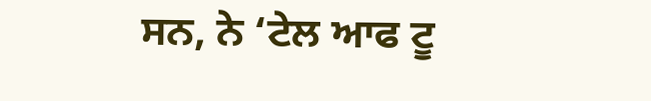ਸਨ, ਨੇ ‘ਟੇਲ ਆਫ ਟੂ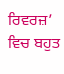ਰਿਵਰਜ਼’ ਵਿਚ ਬਹੁਤ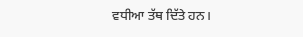ਵਧੀਆ ਤੱਥ ਦਿੱਤੇ ਹਨ।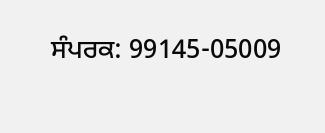ਸੰਪਰਕ: 99145-05009